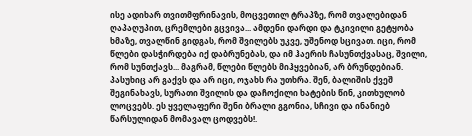ისე ადიხარ თვითმფრინავის, მოცვეთილ ტრაპზე, რომ თვალებიდან ღაპაღუპით, ცრემლები გცვივა... ამდენი დარდი და ტკივილი გეტყობა ხმაზე, თვალწინ გიდგას, რომ შვილებს უკვე, უშენოდ სცივათ. იცი, რომ წლები დასჭირდება იქ დაბრუნებას, და იმ ჰაერის ჩასუნთქვასაც, შვილი, რომ სუნთქავს... მაგრამ, წლები წლებს მიჰყვებიან, არ ბრუნდებიან. პასუხიც არ გაქვს და არ იცი, ოჯახს რა უთხრა. შენ, ბალიშის ქვეშ შეგინახავს, სურათი შვილის და დაჩოქილი ხატების წინ, კითხულობ ლოცვებს. ეს ყველაფერი შენი ბრალი გგონია, სჩივი და ინანიებ წარსულიდან მომავალ ცოდვებს!.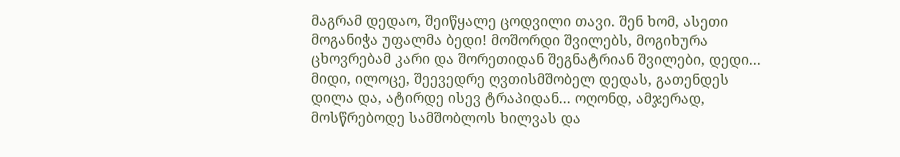მაგრამ დედაო, შეიწყალე ცოდვილი თავი. შენ ხომ, ასეთი მოგანიჭა უფალმა ბედი! მოშორდი შვილებს, მოგიხურა ცხოვრებამ კარი და შორეთიდან შეგნატრიან შვილები, დედი... მიდი, ილოცე, შეევედრე ღვთისმშობელ დედას, გათენდეს დილა და, ატირდე ისევ ტრაპიდან... ოღონდ, ამჯერად, მოსწრებოდე სამშობლოს ხილვას და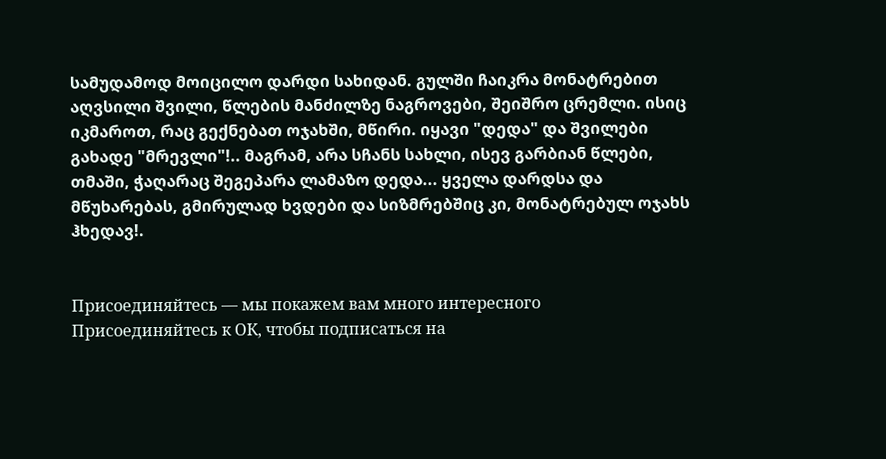სამუდამოდ მოიცილო დარდი სახიდან. გულში ჩაიკრა მონატრებით აღვსილი შვილი, წლების მანძილზე ნაგროვები, შეიშრო ცრემლი. ისიც იკმაროთ, რაც გექნებათ ოჯახში, მწირი. იყავი "დედა" და შვილები გახადე "მრევლი"!.. მაგრამ, არა სჩანს სახლი, ისევ გარბიან წლები, თმაში, ჭაღარაც შეგეპარა ლამაზო დედა... ყველა დარდსა და მწუხარებას, გმირულად ხვდები და სიზმრებშიც კი, მონატრებულ ოჯახს ჰხედავ!.


Присоединяйтесь — мы покажем вам много интересного
Присоединяйтесь к ОК, чтобы подписаться на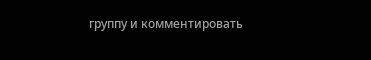группу и комментировать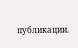публикации.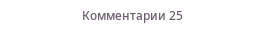Комментарии 25